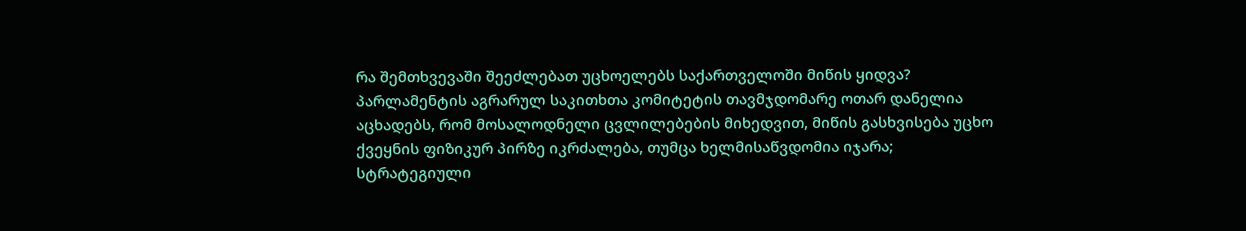რა შემთხვევაში შეეძლებათ უცხოელებს საქართველოში მიწის ყიდვა?
პარლამენტის აგრარულ საკითხთა კომიტეტის თავმჯდომარე ოთარ დანელია აცხადებს, რომ მოსალოდნელი ცვლილებების მიხედვით, მიწის გასხვისება უცხო ქვეყნის ფიზიკურ პირზე იკრძალება, თუმცა ხელმისაწვდომია იჯარა; სტრატეგიული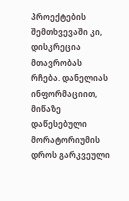პროექტების შემთხვევაში კი, დისკრეცია მთავრობას რჩება. დანელიას ინფორმაციით, მიწაზე დაწესებული მორატორიუმის დროს გარკვეული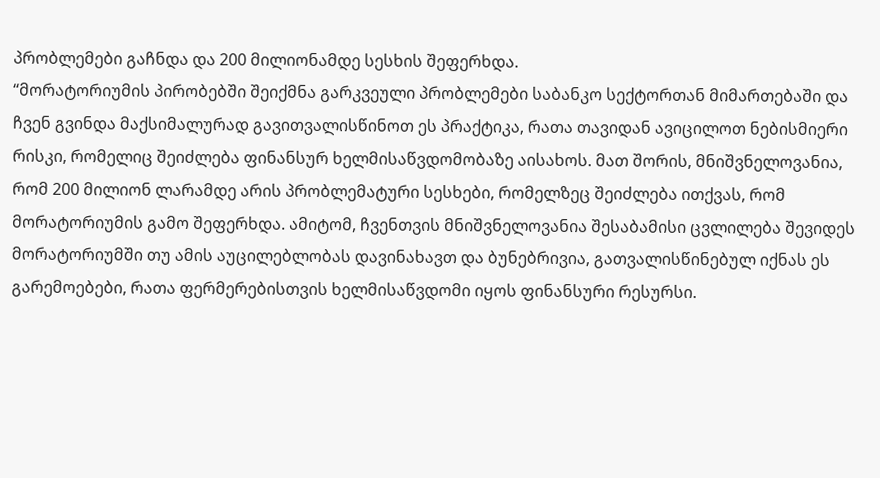პრობლემები გაჩნდა და 200 მილიონამდე სესხის შეფერხდა.
“მორატორიუმის პირობებში შეიქმნა გარკვეული პრობლემები საბანკო სექტორთან მიმართებაში და ჩვენ გვინდა მაქსიმალურად გავითვალისწინოთ ეს პრაქტიკა, რათა თავიდან ავიცილოთ ნებისმიერი რისკი, რომელიც შეიძლება ფინანსურ ხელმისაწვდომობაზე აისახოს. მათ შორის, მნიშვნელოვანია, რომ 200 მილიონ ლარამდე არის პრობლემატური სესხები, რომელზეც შეიძლება ითქვას, რომ მორატორიუმის გამო შეფერხდა. ამიტომ, ჩვენთვის მნიშვნელოვანია შესაბამისი ცვლილება შევიდეს მორატორიუმში თუ ამის აუცილებლობას დავინახავთ და ბუნებრივია, გათვალისწინებულ იქნას ეს გარემოებები, რათა ფერმერებისთვის ხელმისაწვდომი იყოს ფინანსური რესურსი.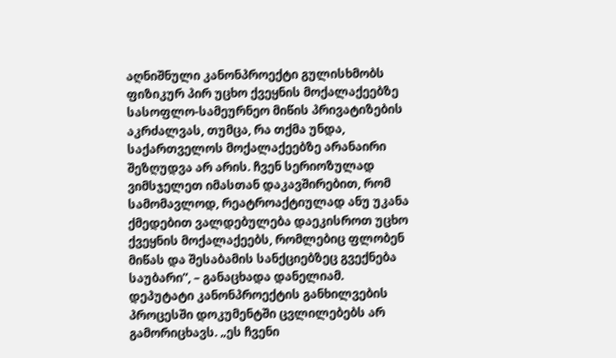აღნიშნული კანონპროექტი გულისხმობს ფიზიკურ პირ უცხო ქვეყნის მოქალაქეებზე სასოფლო-სამეურნეო მიწის პრივატიზების აკრძალვას, თუმცა, რა თქმა უნდა, საქართველოს მოქალაქეებზე არანაირი შეზღუდვა არ არის. ჩვენ სერიოზულად ვიმსჯელეთ იმასთან დაკავშირებით, რომ სამომავლოდ, რეატროაქტიულად ანუ უკანა ქმედებით ვალდებულება დაეკისროთ უცხო ქვეყნის მოქალაქეებს, რომლებიც ფლობენ მიწას და შესაბამის სანქციებზეც გვექნება საუბარი”, – განაცხადა დანელიამ.
დეპუტატი კანონპროექტის განხილვების პროცესში დოკუმენტში ცვლილებებს არ გამორიცხავს. „ეს ჩვენი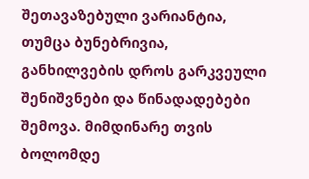შეთავაზებული ვარიანტია, თუმცა ბუნებრივია, განხილვების დროს გარკვეული შენიშვნები და წინადადებები შემოვა. მიმდინარე თვის ბოლომდე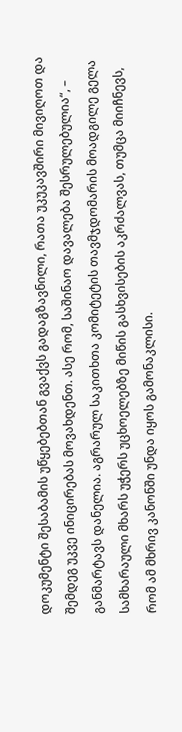დოკუმენტი შესაბამის უწყებებთან გვაქვს გადაგზავნილი, რათა უკუკავშირი მივიღოთ და შემდეგ უკვე ინიცირებას მოვახდენთ. ასე რომ, საშინაო დავალება შესრულებულია“, – განმარტავს დანელია. აგრარულ საკითხთა კომიტეტის თავმჯდომარის მოადგილე გელა სამხარაული მხარს უჭერს უცხოელებზე მიწის გასხვისების აკრძალვას, თუმცა მიიჩნევს, რომ ამ მხრივ კანონში უნდა იყოს გამონაკლისი.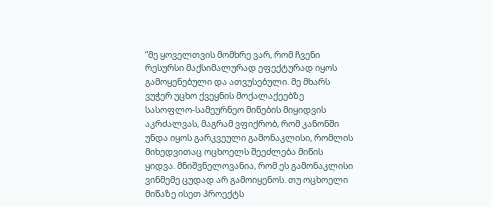“მე ყოველთვის მომხრე ვარ, რომ ჩვენი რესურსი მაქსიმალურად ეფექტურად იყოს გამოყენებული და ათვუსებული. მე მხარს ვუჭერ უცხო ქვეყნის მოქალაქეებზე სასოფლო-სამეურნეო მიწების მიყიდვის აკრძალვას, მაგრამ ვფიქრობ, რომ კანონში უნდა იყოს გარკვეული გამონაკლისი, რომლის მიხედვითაც ოცხოელს შეეძლება მიწის ყიდვა. მნიშვნელოვანია, რომ ეს გამონაკლისი ვინმემე ცუდად არ გამოიყენოს. თუ ოცხოელი მიწაზე ისეთ პროექტს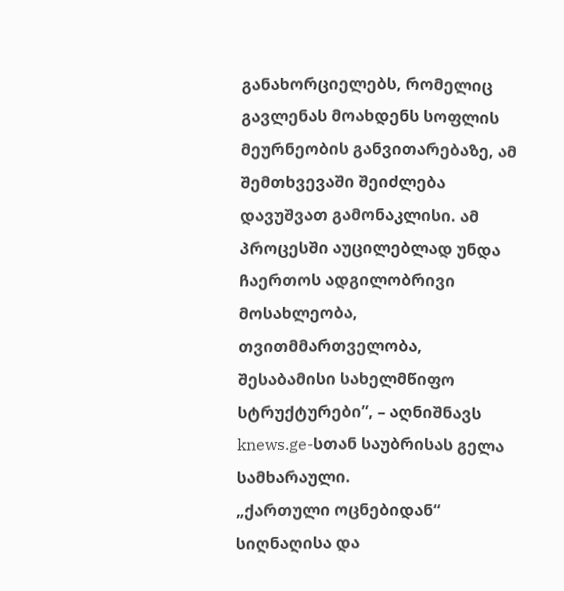განახორციელებს, რომელიც გავლენას მოახდენს სოფლის მეურნეობის განვითარებაზე, ამ შემთხვევაში შეიძლება დავუშვათ გამონაკლისი. ამ პროცესში აუცილებლად უნდა ჩაერთოს ადგილობრივი მოსახლეობა, თვითმმართველობა, შესაბამისი სახელმწიფო სტრუქტურები”, – აღნიშნავს knews.ge-სთან საუბრისას გელა სამხარაული.
„ქართული ოცნებიდან“ სიღნაღისა და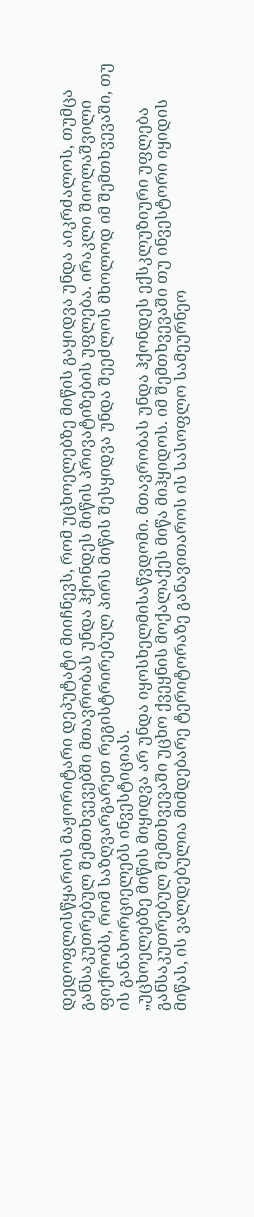დედოფლისწყაროს მაჟორიტარი დეპუტატი მიიჩნევს, რომ უცხოელებზე მიწის გაყიდვა უნდა აიკრძალოს, თუმცა განსაკუთრებულ შემთხვევებში მთავრობას უნდა ჰქონდეს მიწის პრივატიზების უფლება. ირაკლი შიოლაშვილი ფიქრობს, რომ საზღვარგარეთ რეგისტრირებულ პირს მიწის შესყიდვა უნდა შეეძლოს მხოლოდ იმ შემთხვევაში, თუ ის განახორციელებს ინვესტიციას.
„უცხოელებზე მიწის მიყიდვა არ უნდა იყოსხელმისაწვდომი. მთავრობას უნდა ჰქონდეს ექსკლუზიური უფლება განსაკუთრებულ შემთხვევაში უცხო ქვეყნის მოქალაქეს მიწა მიჰყიდოს. იმ შემთხვევაში თუ ინვესტორი იყიდის მიწას, ის ვალდებულია მიმდებარე ტერიტორაზე განავითაროს ის სასოფლო სამეურნეო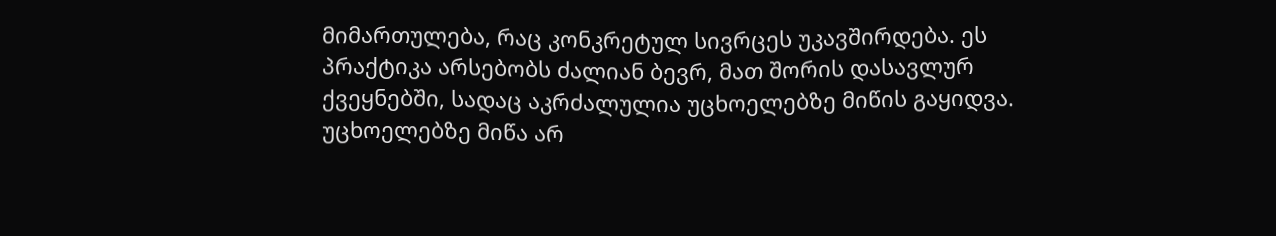მიმართულება, რაც კონკრეტულ სივრცეს უკავშირდება. ეს პრაქტიკა არსებობს ძალიან ბევრ, მათ შორის დასავლურ ქვეყნებში, სადაც აკრძალულია უცხოელებზე მიწის გაყიდვა. უცხოელებზე მიწა არ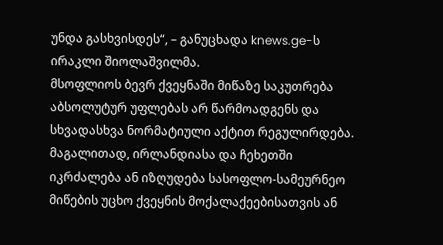უნდა გასხვისდეს“, – განუცხადა knews.ge-ს ირაკლი შიოლაშვილმა.
მსოფლიოს ბევრ ქვეყნაში მიწაზე საკუთრება აბსოლუტურ უფლებას არ წარმოადგენს და სხვადასხვა ნორმატიული აქტით რეგულირდება. მაგალითად, ირლანდიასა და ჩეხეთში იკრძალება ან იზღუდება სასოფლო-სამეურნეო მიწების უცხო ქვეყნის მოქალაქეებისათვის ან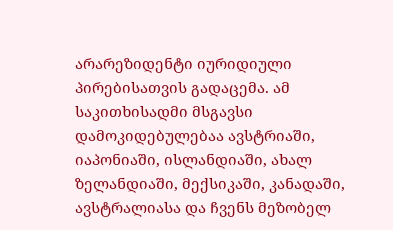არარეზიდენტი იურიდიული პირებისათვის გადაცემა. ამ საკითხისადმი მსგავსი დამოკიდებულებაა ავსტრიაში, იაპონიაში, ისლანდიაში, ახალ ზელანდიაში, მექსიკაში, კანადაში, ავსტრალიასა და ჩვენს მეზობელ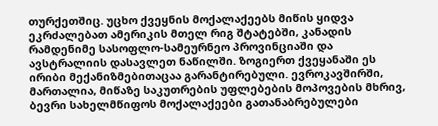თურქეთშიც. უცხო ქვეყნის მოქალაქეებს მიწის ყიდვა ეკრძალებათ ამერიკის მთელ რიგ შტატებში, კანადის რამდენიმე სასოფლო-სამეურნეო პროვინციაში და ავსტრალიის დასავლეთ ნაწილში. ზოგიერთ ქვეყანაში ეს ირიბი მექანიზმებითაცაა გარანტირებული. ევროკავშირში, მართალია, მიწაზე საკუთრების უფლებების მოპოვების მხრივ, ბევრი სახელმწიფოს მოქალაქეები გათანაბრებულები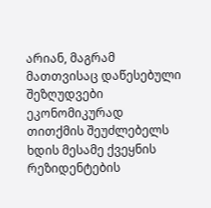არიან, მაგრამ მათთვისაც დაწესებული შეზღუდვები ეკონომიკურად თითქმის შეუძლებელს ხდის მესამე ქვეყნის რეზიდენტების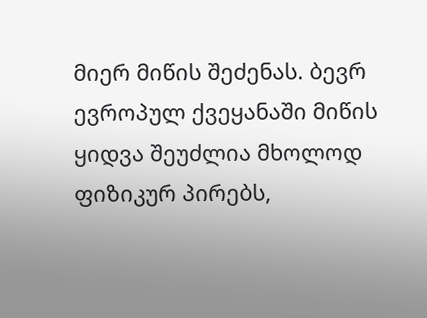მიერ მიწის შეძენას. ბევრ ევროპულ ქვეყანაში მიწის ყიდვა შეუძლია მხოლოდ ფიზიკურ პირებს,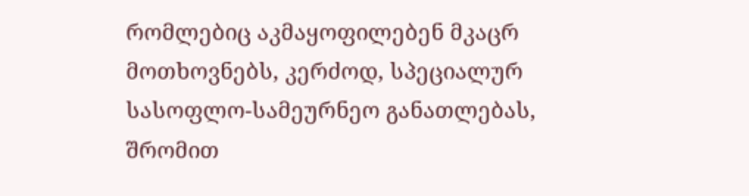რომლებიც აკმაყოფილებენ მკაცრ მოთხოვნებს, კერძოდ, სპეციალურ სასოფლო-სამეურნეო განათლებას, შრომით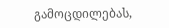გამოცდილებას,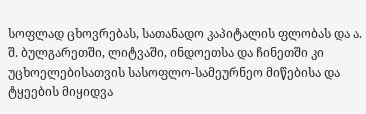სოფლად ცხოვრებას, სათანადო კაპიტალის ფლობას და ა. შ. ბულგარეთში, ლიტვაში, ინდოეთსა და ჩინეთში კი უცხოელებისათვის სასოფლო-სამეურნეო მიწებისა და ტყეების მიყიდვა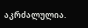აკრძალულია.